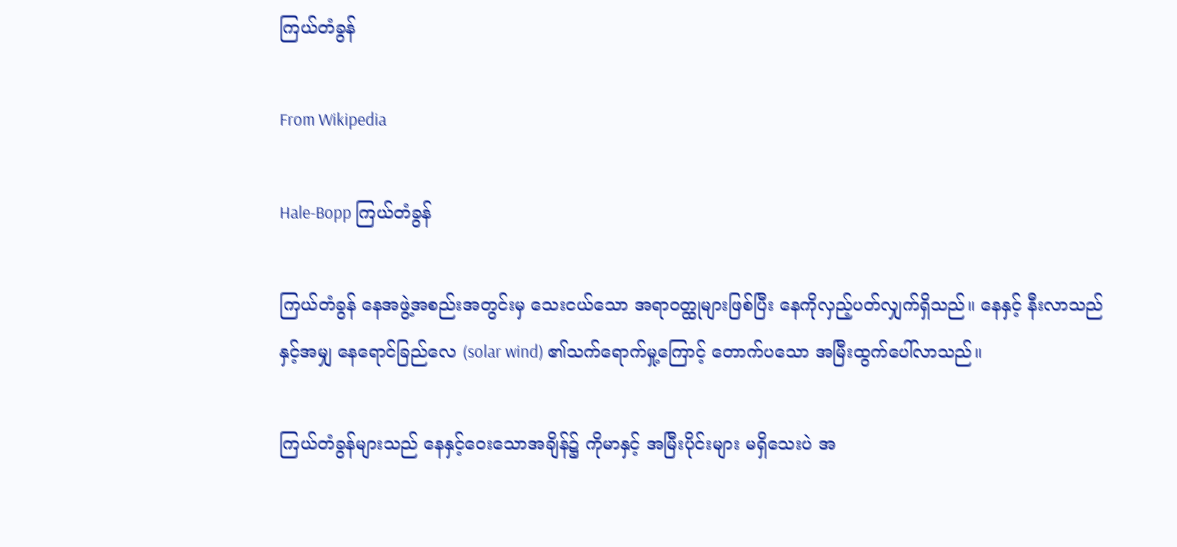ကြယ်တံခွန်

From Wikipedia

Hale-Bopp ကြယ်တံခွန်

ကြယ်တံခွန် နေအဖွဲ့အစည်းအတွင်းမှ သေးငယ်သော အရာဝတ္ထုများဖြစ်ပြီး နေကိုလှည့်ပတ်လျှက်ရှိသည်။ နေနှင့် နီးလာသည်နှင့်အမျှ နေရောင်ခြည်လေ (solar wind) ၏သက်ရောက်မှု့ကြောင့် တောက်ပသော အမြီးထွက်ပေါ်လာသည်။

ကြယ်တံခွန်များသည် နေနှင့်ဝေးသောအချိန်၌ ကိုမာနှင့် အမြီးပိုင်းများ မရှိသေးပဲ အ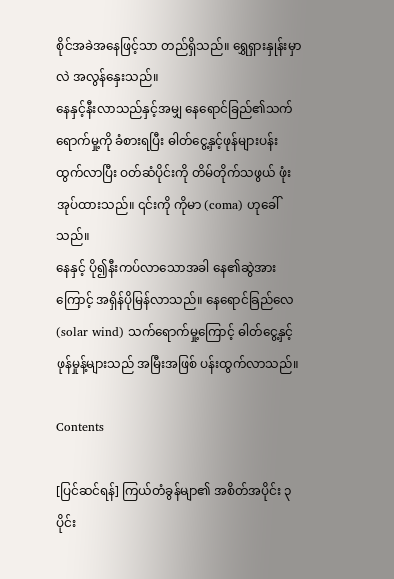စိုင်အခဲအနေဖြင့်သာ တည်ရှိသည်။ ရွှေရှားနှုန်းမှာလဲ အလွန်နှေးသည်။
နေနှင့်နီးလာသည်နှင့်အမျှ နေရောင်ခြည်၏သက်ရောက်မှု့ကို ခံစားရပြီး ဓါတ်ငွေ့နှင့်ဖုန်များပန်းထွက်လာပြီး ဝတ်ဆံပိုင်းကို တိမ်တိုက်သဖွယ် ဖုံးအုပ်ထားသည်။ ၎င်းကို ကိုမာ (coma) ဟုခေါ်သည်။
နေနှင့် ပို၍နီးကပ်လာသောအခါ နေ၏ဆွဲအားကြောင့် အရှိန်ပိုမြန်လာသည်။ နေရောင်ခြည်လေ (solar wind) သက်ရောက်မှု့ကြောင့် ဓါတ်ငွေ့နှင့် ဖုန်မှုန့်များသည် အမြီးအဖြစ် ပန်းထွက်လာသည်။

Contents

[ပြင်ဆင်ရန်] ကြယ်တံခွန်မျာ၏ အစိတ်အပိုင်း ၃ ပိုင်း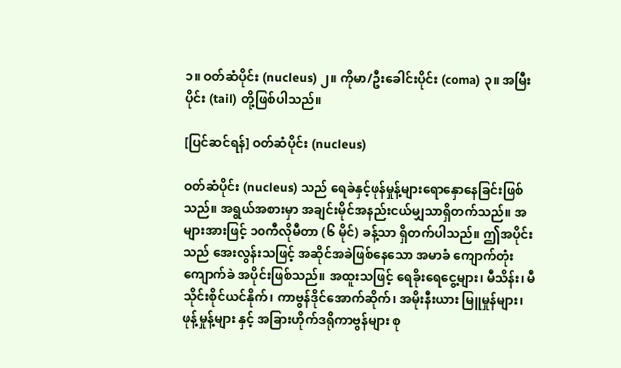၁။ ဝတ်ဆံပိုင်း (nucleus) ၂။ ကိုမာ/ဦးခေါင်းပိုင်း (coma) ၃။ အမြီးပိုင်း (tail) တို့ဖြစ်ပါသည်။

[ပြင်ဆင်ရန်] ဝတ်ဆံပိုင်း (nucleus)

ဝတ်ဆံပိုင်း (nucleus) သည် ရေခဲနှင့်ဖုန်မှုန့်များရောနှောနေခြင်းဖြစ်သည်။ အရွယ်အစားမှာ အချင်းမိုင်အနည်းငယ်မျှသာရှိတက်သည်။ အများအားဖြင့် ၁၀ကီလိုမီတာ (၆ မိုင်) ခန့်သာ ရှိတက်ပါသည်။ ဤအပိုင်းသည် အေးလွန်းသဖြင့် အဆိုင်အခဲဖြစ်နေသော အမာခံ ကျောက်တုံးကျောက်ခဲ အပိုင်းဖြစ်သည်။ အထူးသဖြင့် ရေခိုးရေငွေ့များ၊ မီသိန်း၊ မီသိုင်းစိုင်ယင်နိုက်၊ ကာဗွန်ဒိုင်အောက်ဆိုက်၊ အမိုးနီးယား မြူမှုန်များ၊ ဖုန့်မှုန့်များ နှင့် အခြားဟိုက်ဒရိုကာဗွန်များ စု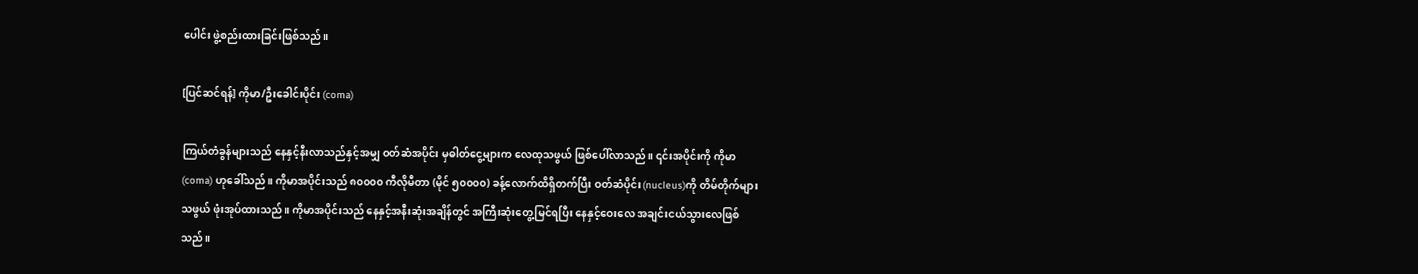ပေါင်း ဖွဲ့စည်းထားခြင်းဖြစ်သည်။

[ပြင်ဆင်ရန်] ကိုမာ/ဦးခေါင်းပိုင်း (coma)

ကြယ်တံခွန်များသည် နေနှင့်နီးလာသည်နှင့်အမျှ ဝတ်ဆံအပိုင်း မှဓါတ်ငွေ့များက လေထုသဖွယ် ဖြစ်ပေါ်လာသည်။ ၎င်းအပိုင်းကို ကိုမာ (coma) ဟုခေါ်သည်။ ကိုမာအပိုင်းသည် ၈၀၀၀၀ ကီလိုမီတာ (မိုင် ၅၀၀၀၀) ခန့်လောက်ထိရှိတက်ပြီး ဝတ်ဆံပိုင်း(nucleus)ကို တိမ်တိုက်များသဖွယ် ဖုံးအုပ်ထားသည်။ ကိုမာအပိုင်းသည် နေနှင့်အနီးဆုံးအချိန်တွင် အကြီးဆုံးတွေ့မြင်ရပြီး နေနှင့်ဝေးလေ အချင်းငယ်သွားလေဖြစ်သည်။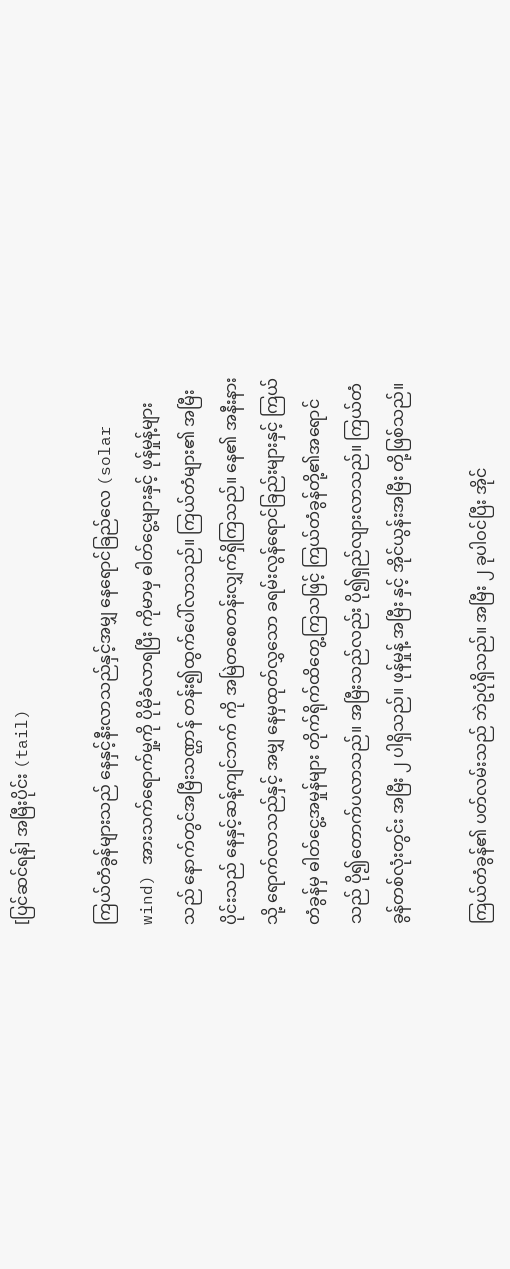[ပြင်ဆင်ရန်] အမြီးပိုင်း (tail)

ကြယ်တံခွန်များသည် နေနှင့်နီးလာသည်နှင့်အမျှ နေရောင်ခြည်လေ (solar wind) အားသက်ရောက်မှု့ကို ပိုမိုခံလာရပြီး ကိုမာမှ ဓါတ်ငွေ့များနှင့် ဖုန်မှုန့်များ သည် နောက်တွင်အမြီးသဏ္ဌာန် တန်း၍ထွက်ပေါ်လာသည်။ ကြယ်တံများ၏ အမြီးပိုင်းသည် နေနှင့်ဆန့်ကျင်ဘက် ကို အမြဲတစေတန်းလျှက်ရှိကြသည်။ နေ၏ အနီးနားသို့ ရောက်လာသည်နှင့် အမျှ နေမှထုတ်လွှသော ခရမ်းလွန်ရောင်ခြည်းများနှင့် ကြယ်တံခွန်မှ ဓါတ်ငွေ့အမှုန်များ တိုက်ရိုက်ထိတွေ့ကြသဖြင့် ကြယ်တံခွန်တို့၏အရောင်သည် ပို၍တောက်ပလာသည်။ အမြီးသည်လည်း ပို၍ရှည်လျားလာသည်။ ကြယ်တံခွန်တစ်လုံးတွင်း အမြီး ၂ ပါရှိသည်။ ဖုန်မှုန့် အမြီး နှင့် အိုင်ယွန်းအမြီး တို့ဖြစ်သည်။

ကြယ်တံခွန်၏ ပတ်လမ်းသည် ဘဲဥပုံရှိသည်။ အမြီး ၂ ခုပါဝင်ပြီး အိုင်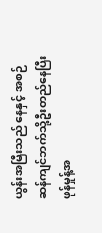ယွန်းအမြီးသည် နေနှင့် အစဉ် ဆန်ကျင်ဘက်သို့ဦးတည်နေပြီး ဖုန်မှုန့်အ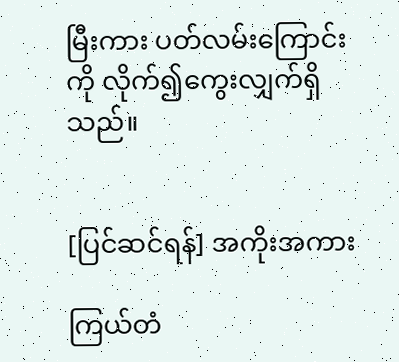မြီးကား ပတ်လမ်းကြောင်းကို လိုက်၍ကွေးလျှက်ရှိသည်။


[ပြင်ဆင်ရန်] အကိုးအကား

ကြယ်တံ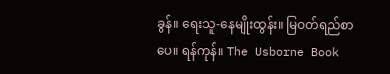ခွန်။ ရေးသူ-နေမျိုးထွန်း။ မြဝတ်ရည်စာပေ။ ရန်ကုန်။ The Usborne Book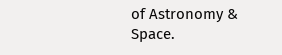of Astronomy & Space.